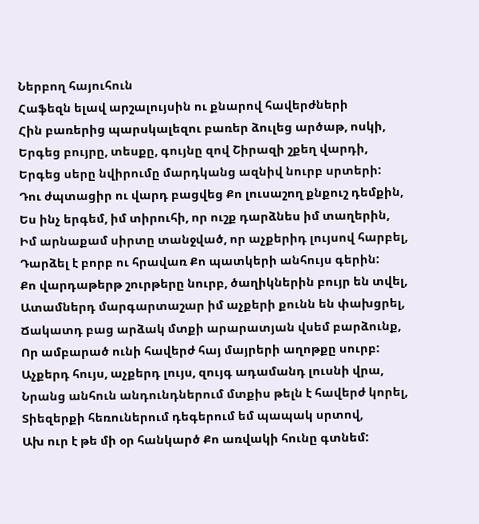Ներբող հայուհուն
Հաֆեզն ելավ արշալույսին ու քնարով հավերժների
Հին բառերից պարսկալեզու բառեր ձուլեց արծաթ, ոսկի,
Երգեց բույրը, տեսքը, գույնը զով Շիրազի շքեղ վարդի,
Երգեց սերը նվիրումը մարդկանց ազնիվ նուրբ սրտերի:
Դու ժպտացիր ու վարդ բացվեց Քո լուսաշող քնքուշ դեմքին,
Ես ինչ երգեմ, իմ տիրուհի, որ ուշք դարձնես իմ տաղերին,
Իմ արնաքամ սիրտը տանջված, որ աչքերիդ լույսով հարբել,
Դարձել է բորբ ու հրավառ Քո պատկերի անհույս գերին:
Քո վարդաթերթ շուրթերը նուրբ, ծաղիկներին բույր են տվել,
Ատամներդ մարգարտաշար իմ աչքերի քունն են փախցրել,
Ճակատդ բաց արձակ մտքի արարատյան վսեմ բարձունք,
Որ ամբարած ունի հավերժ հայ մայրերի աղոթքը սուրբ:
Աչքերդ հույս, աչքերդ լույս, զույգ ադամանդ լուսնի վրա,
Նրանց անհուն անդունդներում մտքիս թելն է հավերժ կորել,
Տիեզերքի հեռուներում դեգերում եմ պապակ սրտով,
Ախ ուր է թե մի օր հանկարծ Քո առվակի հունը գտնեմ: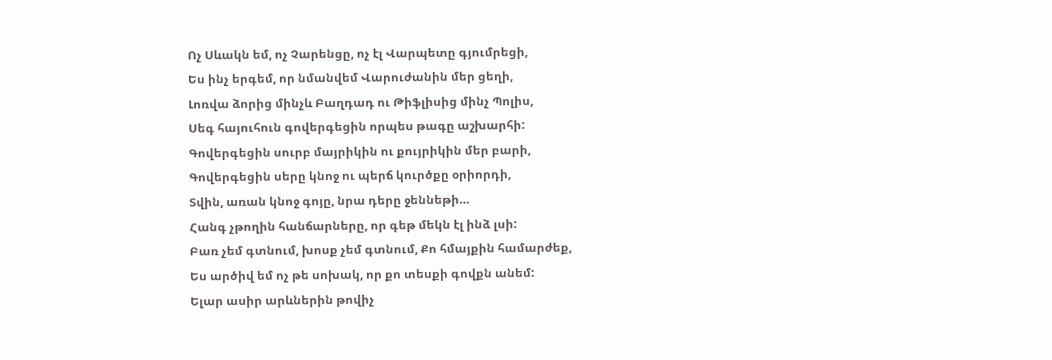Ոչ Սևակն եմ, ոչ Չարենցը, ոչ էլ Վարպետը գյումրեցի,
Ես ինչ երգեմ, որ նմանվեմ Վարուժանին մեր ցեղի,
Լոռվա ձորից մինչև Բաղդադ ու Թիֆլիսից մինչ Պոլիս,
Սեգ հայուհուն գովերգեցին որպես թագը աշխարհի:
Գովերգեցին սուրբ մայրիկին ու քույրիկին մեր բարի,
Գովերգեցին սերը կնոջ ու պերճ կուրծքը օրիորդի,
Տվին, առան կնոջ գոյը, նրա դերը ջեննեթի…
Հանգ չթողին հանճարները, որ գեթ մեկն էլ ինձ լսի:
Բառ չեմ գտնում, խոսք չեմ գտնում, Քո հմայքին համարժեք,
Ես արծիվ եմ ոչ թե սոխակ, որ քո տեսքի գովքն անեմ:
Ելար ասիր արևներին թովիչ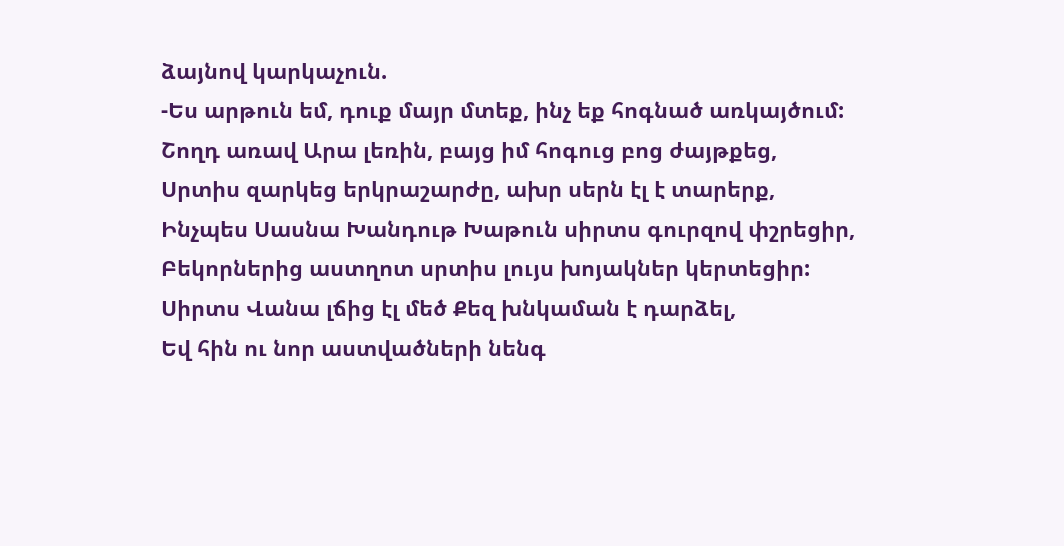ձայնով կարկաչուն.
-Ես արթուն եմ, դուք մայր մտեք, ինչ եք հոգնած առկայծում:
Շողդ առավ Արա լեռին, բայց իմ հոգուց բոց ժայթքեց,
Սրտիս զարկեց երկրաշարժը, ախր սերն էլ է տարերք,
Ինչպես Սասնա Խանդութ Խաթուն սիրտս գուրզով փշրեցիր,
Բեկորներից աստղոտ սրտիս լույս խոյակներ կերտեցիր:
Սիրտս Վանա լճից էլ մեծ Քեզ խնկաման է դարձել,
Եվ հին ու նոր աստվածների նենգ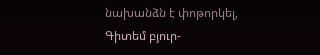նախանձն է փոթորկել,
Գիտեմ բյուր-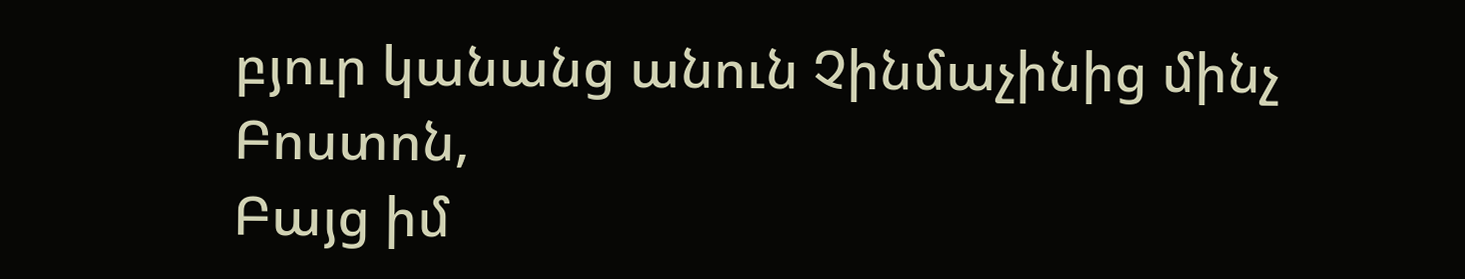բյուր կանանց անուն Չինմաչինից մինչ Բոստոն,
Բայց իմ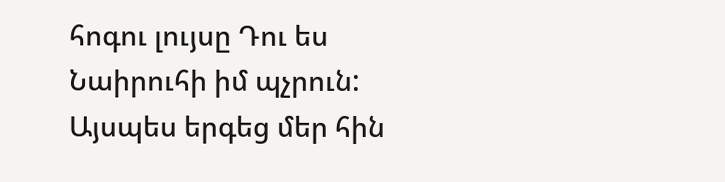հոգու լույսը Դու ես Նաիրուհի իմ պչրուն:
Այսպես երգեց մեր հին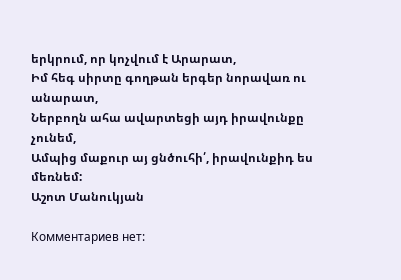երկրում, որ կոչվում է Արարատ,
Իմ հեգ սիրտը գողթան երգեր նորավառ ու անարատ,
Ներբողն ահա ավարտեցի այդ իրավունքը չունեմ,
Ամպից մաքուր այ ցնծուհի՛, իրավունքիդ ես մեռնեմ:
Աշոտ Մանուկյան

Комментариев нет: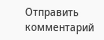Отправить комментарий